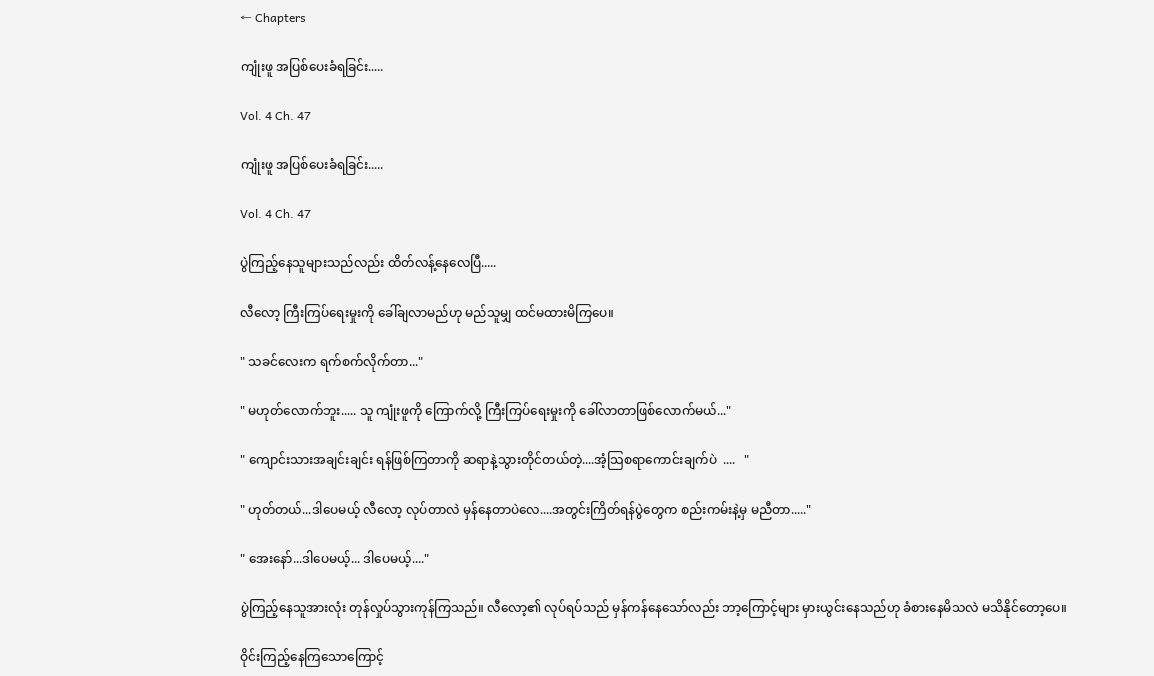← Chapters

ကျုံးဖူ အပြစ်ပေးခံရခြင်း.....

Vol. 4 Ch. 47

ကျုံးဖူ အပြစ်ပေးခံရခြင်း.....

Vol. 4 Ch. 47

ပွဲကြည့်နေသူများသည်လည်း ထိတ်လန့်နေလေပြီ.....

လီလော့ ကြီးကြပ်ရေးမှုးကို ခေါ်ချလာမည်ဟု မည်သူမျှ ထင်မထားမိကြပေ။

" သခင်လေးက ရက်စက်လိုက်တာ..."

" မဟုတ်လောက်ဘူး..... သူ ကျုံးဖူကို ကြောက်လို့ ကြီးကြပ်ရေးမှုးကို ခေါ်လာတာဖြစ်လောက်မယ်..."

" ကျောင်းသားအချင်းချင်း ရန်ဖြစ်ကြတာကို ဆရာနဲ့သွားတိုင်တယ်တဲ့....အံ့သြစရာကောင်းချက်ပဲ  ....   "

" ဟုတ်တယ်...ဒါပေမယ့် လီလော့ လုပ်တာလဲ မှန်နေတာပဲလေ....အတွင်းကြိတ်ရန်ပွဲတွေက စည်းကမ်းနဲ့မှ မညီတာ....."

" အေးနော်...ဒါပေမယ့်... ဒါပေမယ့်...."

ပွဲကြည့်နေသူအားလုံး တုန်လှုပ်သွားကုန်ကြသည်။ လီလော့၏ လုပ်ရပ်သည် မှန်ကန်နေသော်လည်း ဘာ့ကြောင့်များ မှားယွင်းနေသည်ဟု ခံစားနေမိသလဲ မသိနိုင်တော့ပေ။

ဝိုင်းကြည့်နေကြသောကြောင့်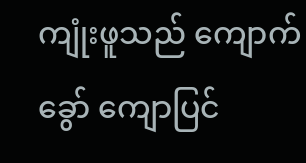ကျုံးဖူသည် ကျောက်ခွော် ကျောပြင်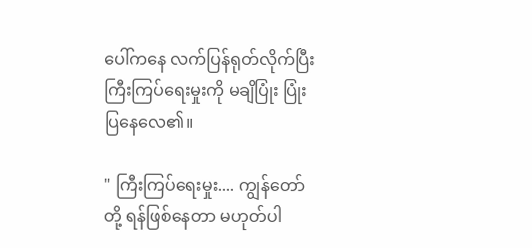ပေါ်ကနေ လက်ပြန်ရုတ်လိုက်ပြီး ကြီးကြပ်ရေးမှုးကို မချိပြုံး ပြုံးပြနေလေ၏။

" ကြီးကြပ်ရေးမှုး.... ကျွန်တော်တို့ ရန်ဖြစ်နေတာ မဟုတ်ပါ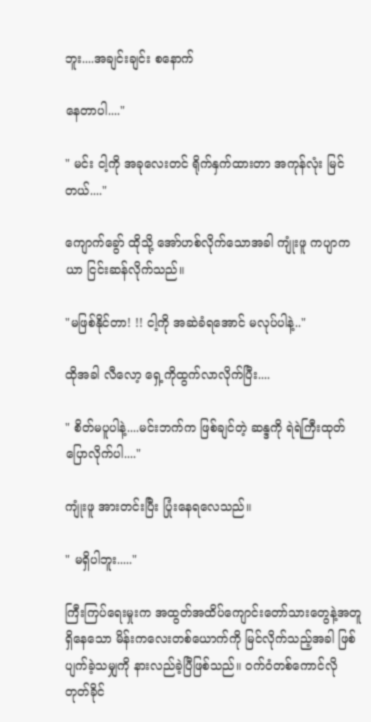ဘူး....အချင်းချင်း စနောက်

နေတာပါ...."

" မင်း ငါ့ကို အခုလေးတင် ရိုက်နှက်ထားတာ အကုန်လုံး မြင်တယ်...."

ကျောက်ခွော် ထိုသို့ အော်ဟစ်လိုက်သောအခါ ကျုံးဖူ ကပျာကယာ ငြင်းဆန်လိုက်သည်။

"မဖြစ်နိုင်တာ! !! ငါ့ကို အဆဲခံရအောင် မလုပ်ပါနဲ့.."

ထိုအခါ လီလော့ ရှေ့ကိုထွက်လာလိုက်ပြီး....

" စိတ်မပူပါနဲ့....မင်းဘက်က ဖြစ်ချင်တဲ့ ဆန္ဒကို ရဲရဲကြီးထုတ်ပြောလိုက်ပါ...."

ကျုံးဖူ အားတင်းပြီး ပြုံးနေရလေသည်။

" မရှိပါဘူး....."

ကြီးကြပ်ရေးမှုးက အထွတ်အထိပ်ကျောင်းတော်သားတွေနဲ့အတူ ရှိနေသော မိန်းကလေးတစ်ယောက်ကို မြင်လိုက်သည့်အခါ ဖြစ်ပျက်ခဲ့သမျှကို နားလည်ခဲ့ပြီဖြစ်သည်။ ဝက်ဝံတစ်ကောင်လို တုတ်ခိုင်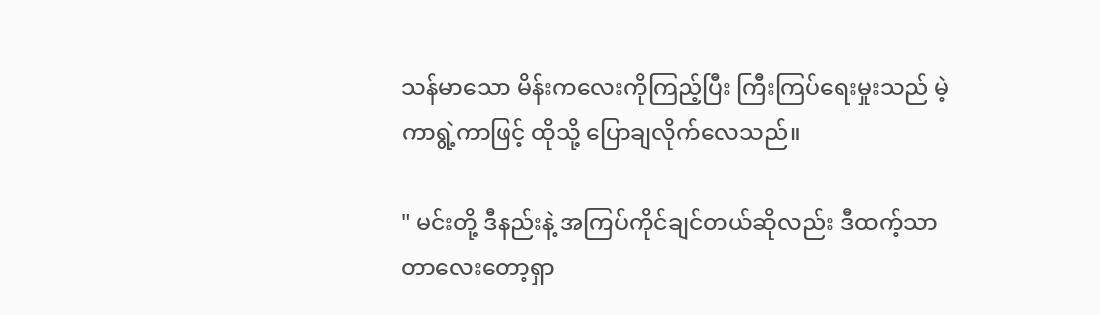သန်မာသော မိန်းကလေးကိုကြည့်ပြီး ကြီးကြပ်ရေးမှုးသည် မဲ့ကာရွဲ့ကာဖြင့် ထိုသို့ ပြောချလိုက်လေသည်။

" မင်းတို့ ဒီနည်းနဲ့ အကြပ်ကိုင်ချင်တယ်ဆိုလည်း ဒီထက့်သာတာလေးတော့ရှာ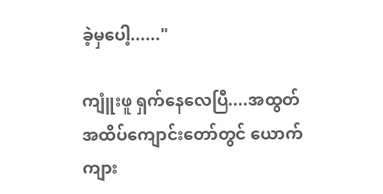ခဲ့မှပေါ့......"

ကျူံးဖူ ရှက်နေလေပြီ....အထွတ်အထိပ်ကျောင်းတော်တွင် ယောက်ကျား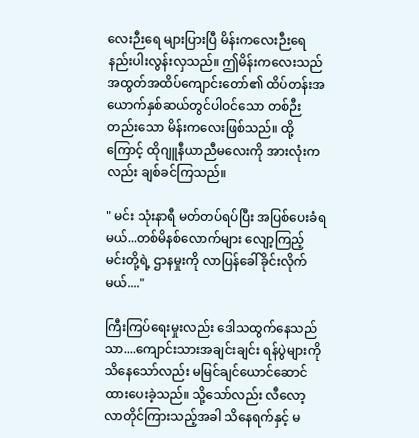လေးဉီးရေ များပြားပြီ မိန်းကလေးဉီးရေနည်းပါးလွန်းလှသည်။ ဤမိန်းကလေးသည် အထွတ်အထိပ်ကျောင်းတော်၏ ထိပ်တန်းအယောက်နှစ်ဆယ်တွင်ပါဝင်သော တစ်ဉီးတည်းသော မိန်းကလေးဖြစ်သည်။ ထို့ကြောင့် ထိုဂျူနီယာညီမလေးကို အားလုံးကလည်း ချစ်ခင်ကြသည်။

" မင်း သုံးနာရီ မတ်တပ်ရပ်ပြီး အပြစ်ပေးခံရမယ်...တစ်မိနစ်လောက်များ လျော့ကြည့် မင်းတို့ရဲ့ ဌာနမှုးကို လာပြန်ခေါ်ခိုင်းလိုက်မယ်...."

ကြီးကြပ်ရေးမှုးလည်း ဒေါသထွက်နေသည်သာ....ကျောင်းသားအချင်းချင်း ရန်ပွဲများကို သိနေသော်လည်း မမြင်ချင်ယောင်ဆောင်ထားပေးခဲ့သည်။ သို့သော်လည်း လီလော့ လာတိုင်ကြားသည့်အခါ သိနေရက်နှင့် မ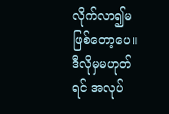လိုက်လာ၍မဖြစ်တော့ပေ။ ဒီလိုမှမဟုတ်ရင် အလုပ်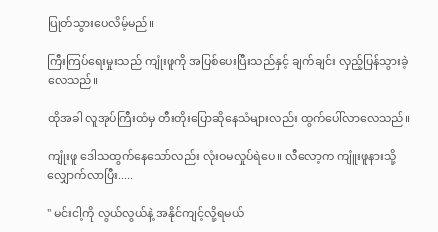ပြုတ်သွားပေလိမ့်မည်။

ကြီးကြပ်ရေးမှုးသည် ကျုံးဖူကို အပြစ်ပေးပြီးသည်နှင့် ချက်ချင်း လှည့်ပြန်သွားခဲ့လေသည်။

ထိုအခါ လူအုပ်ကြီးထံမှ တီးတိုးပြောဆိုနေသံများလည်း ထွက်ပေါ်လာလေသည်။

ကျုံးဖူ ဒေါသထွက်နေသော်လည်း လုံးဝမလှုပ်ရဲပေ။ လီလော့က ကျူံးဖူနားသို့ လျှောက်လာပြီး.....

" မင်းငါ့ကို လွယ်လွယ်နဲ့ အနိုင်ကျင့်လို့ရမယ်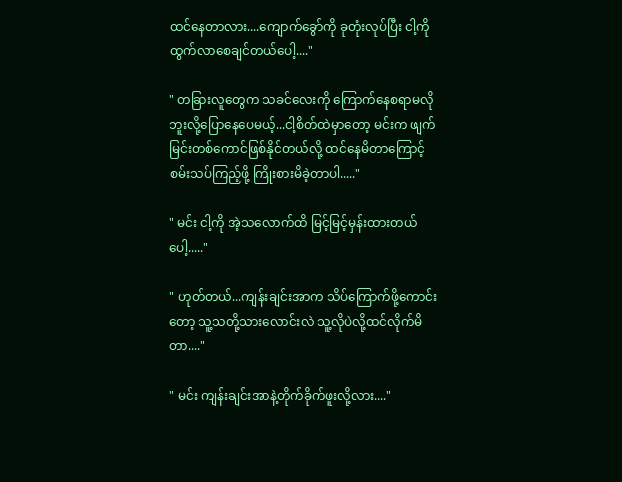ထင်နေတာလား....ကျောက်ခွော်ကို ခုတုံးလုပ်ပြီး ငါ့ကို ထွက်လာစေချင်တယ်ပေါ့...."

" တခြားလူတွေက သခင်လေးကို ကြောက်နေစရာမလိုဘူးလို့ပြောနေပေမယ့်...ငါ့စိတ်ထဲမှာတော့ မင်းက ဖျက်မြင်းတစ်ကောင်ဖြစ်နိုင်တယ်လို့ ထင်နေမိတာကြောင့် စမ်းသပ်ကြည့်ဖို့ ကြိုးစားမိခဲ့တာပါ....."

" မင်း ငါ့ကို အဲ့သလောက်ထိ မြင့်မြင့်မှန်းထားတယ်ပေါ့....."

" ဟုတ်တယ်...ကျန်းချင်းအာက သိပ်ကြောက်ဖို့ကောင်းတော့ သူ့သတို့သားလောင်းလဲ သူ့လိုပဲလို့ထင်လိုက်မိတာ...."

" မင်း ကျန်းချင်းအာနဲ့တိုက်ခိုက်ဖူးလို့လား...."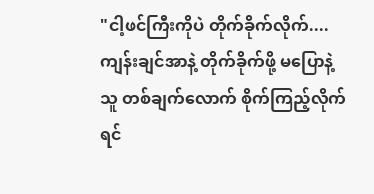"ငါ့ဖင်ကြီးကိုပဲ တိုက်ခိုက်လိုက်....ကျန်းချင်အာနဲ့ တိုက်ခိုက်ဖို့ မပြောနဲ့ သူ တစ်ချက်လောက် စိုက်ကြည့်လိုက်ရင်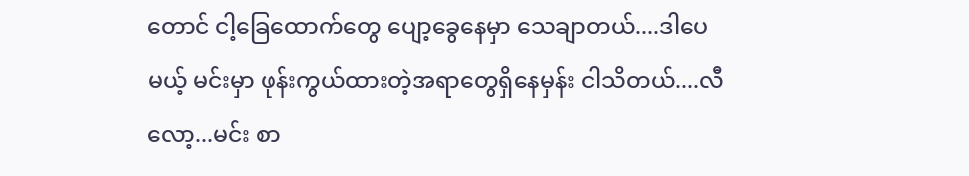တောင် ငါ့ခြေထောက်တွေ ပျော့ခွေနေမှာ သေချာတယ်....ဒါပေမယ့် မင်းမှာ ဖုန်းကွယ်ထားတဲ့အရာတွေရှိနေမှန်း ငါသိတယ်....လီလော့...မင်း စာ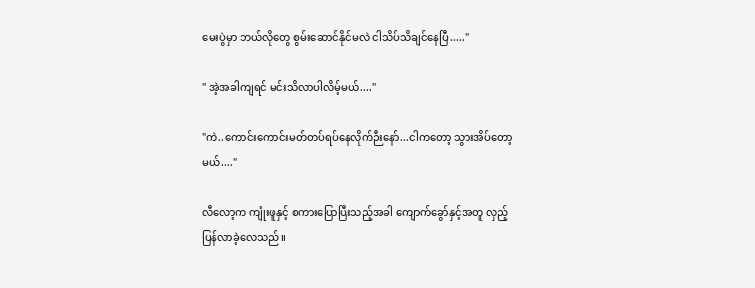မေးပွဲမှာ ဘယ်လိုတွေ စွမ်းဆောင်နိုင်မလဲ ငါသိပ်သိချင်နေပြီ....."

" အဲ့အခါကျရင် မင်းသိလာပါလိမ့်မယ်...."

"ကဲ..ကောင်းကောင်းမတ်တပ်ရပ်နေလိုက်ဉီးနော်...ငါကတော့ သွားအိပ်တော့မယ်...."

လီလော့က ကျုံးဖူနှင့် စကားပြောပြီးသည့်အခါ ကျောက်ခွော်နှင့်အတူ လှည့်ပြန်လာခဲ့လေသည်။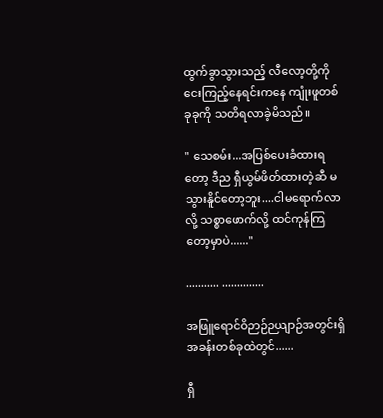ထွက်ခွာသွားသည့် လီလော့တို့ကို ငေးကြည့်နေရင်းကနေ ကျုံးဖူတစ်ခုခုကို သတိရလာခဲ့မိသည်။

" သေစမ်း...အပြစ်ပေးခံထားရတော့ ဒီည ရှီယွမ်ဖိတ်ထားတဲ့ဆီ မသွားနိူင်တော့ဘူး....ငါမရောက်လာလို့ သစ္စာဖောက်လို့ ထင်ကုန်ကြတော့မှာပဲ......"

........... ..............

အဖြူရောင်ဝိဉာဉ်ဉယျာဉ်အတွင်းရှိအခန်းတစ်ခုထဲတွင်......

ရှီ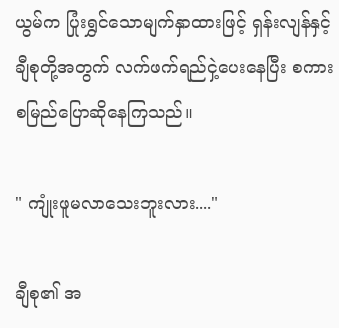ယွမ်က ပြုံးရွှင်သောမျက်နှာထားဖြင့် ရှန်းလျန်နှင့် ချီစုတို့အတွက် လက်ဖက်ရည်ငှဲ့ပေးနေပြီး စကားစမြည်ပြောဆိုနေကြသည်။

" ကျုံးဖူမလာသေးဘူးလား...."

ချီစု၏ အ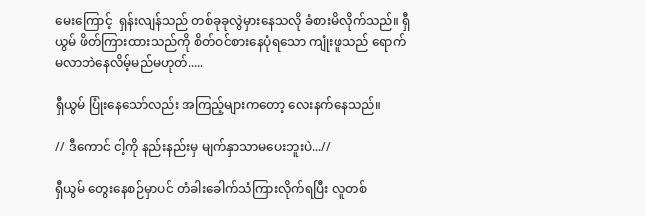မေးကြောင့်  ရှန်းလျန်သည် တစ်ခုခုလွဲမှားနေသလို ခံစားမိလိုက်သည်။ ရှီယွမ် ဖိတ်ကြားထားသည်ကို စိတ်ဝင်စားနေပုံရသော ကျုံးဖူသည် ရောက်မလာဘဲနေလိမ့်မည်မဟုတ်.....

ရှီယွမ် ပြုံးနေသော်လည်း အကြည့်များကတော့ လေးနက်နေသည်။

// ဒီကောင် ငါ့ကို နည်းနည်းမှ မျက်နှာသာမပေးဘူးပဲ...//

ရှီယွမ် တွေးနေစဉ်မှာပင် တံခါးခေါက်သံကြားလိုက်ရပြီး လူတစ်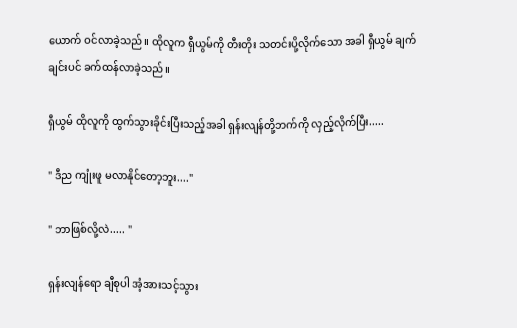ယောက် ဝင်လာခဲ့သည်။ ထိုလူက ရှီယွမ်ကို တီးတိုး သတင်းပို့လိုက်သော အခါ ရှီယွမ် ချက်ချင်းပင် ခက်ထန်လာခဲ့သည်။

ရှီယွမ် ထိုလူကို ထွက်သွားခိုင်းပြီးသည့်အခါ ရှန်းလျန်တို့ဘက်ကို လှည့်လိုက်ပြီး.....

" ဒီည ကျုံးဖူ မလာနိုင်တော့ဘူး...."

" ဘာဖြစ်လို့လဲ..... "

ရှန်းလျန်ရော ချီစုပါ အံ့အားသင့်သွား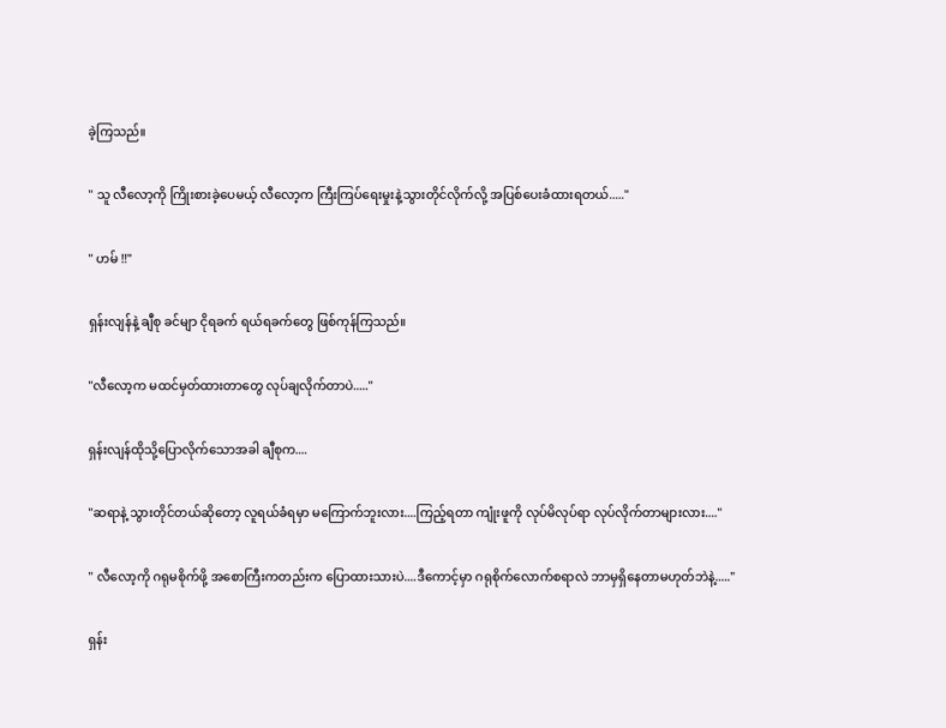ခဲ့ကြသည်။

" သူ လီလော့ကို ကြိုးစားခဲ့ပေမယ့် လီလော့က ကြီးကြပ်ရေးမှုးနဲ့သွားတိုင်လိုက်လို့ အပြစ်ပေးခံထားရတယ်....."

" ဟမ် !!"

ရှန်းလျန်နဲ့ ချီစု ခင်မျာ ငိုရခက် ရယ်ရခက်တွေ ဖြစ်ကုန်ကြသည်။

"လီလော့က မထင်မှတ်ထားတာတွေ လုပ်ချလိုက်တာပဲ....."

ရှန်းလျန်ထိုသို့ပြောလိုက်သောအခါ ချီစုက....

"ဆရာနဲ့ သွားတိုင်တယ်ဆိုတော့ လူရယ်ခံရမှာ မကြောက်ဘူးလား....ကြည့်ရတာ ကျုံးဖူကို လုပ်မိလုပ်ရာ လုပ်လိုက်တာများလား...."

" လီလော့ကို ဂရုမစိုက်ဖို့ အစောကြီးကတည်းက ပြောထားသားပဲ....ဒီကောင့်မှာ ဂရုစိုက်လောက်စရာလဲ ဘာမှရှိနေတာမဟုတ်ဘဲနဲ့....."

ရှန်း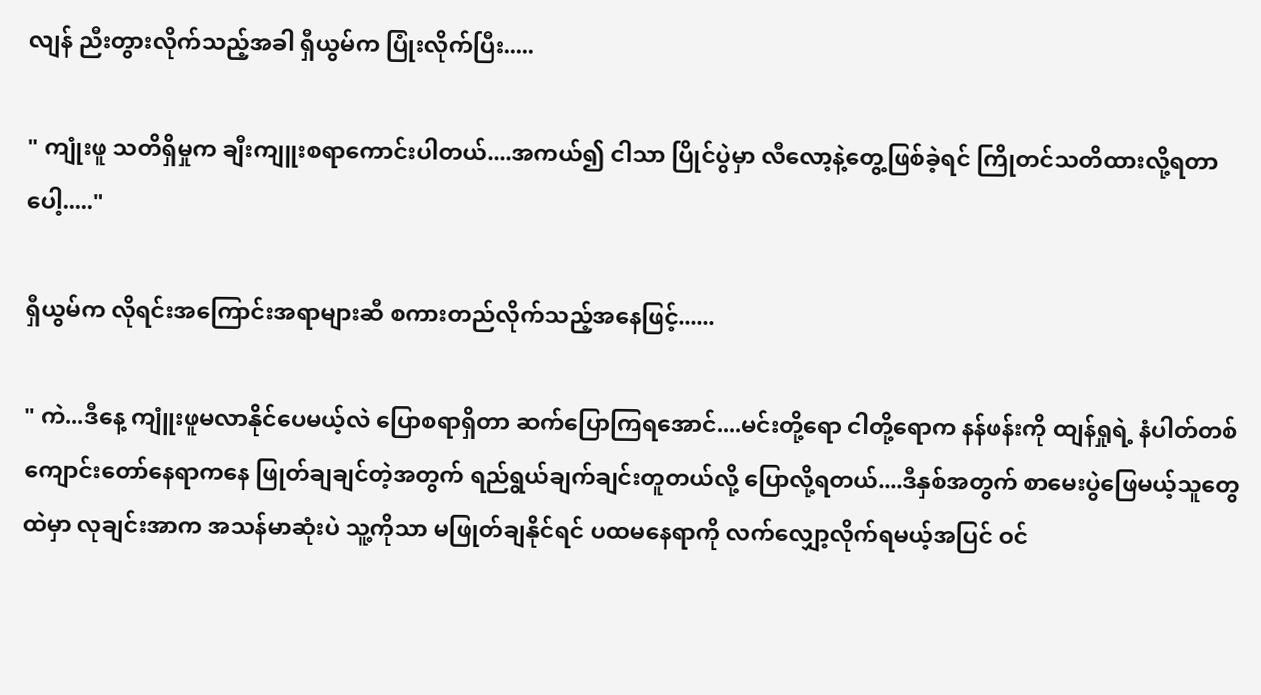လျန် ညီးတွားလိုက်သည့်အခါ ရှီယွမ်က ပြုံးလိုက်ပြီး.....

" ကျုံးဖူ သတိရှိမှုက ချီးကျူးစရာကောင်းပါတယ်....အကယ်၍ ငါသာ ပြိုင်ပွဲမှာ လီလော့နဲ့တွေ့ဖြစ်ခဲ့ရင် ကြိုတင်သတိထားလို့ရတာပေါ့....."

ရှီယွမ်က လိုရင်းအကြောင်းအရာများဆီ စကားတည်လိုက်သည့်အနေဖြင့်......

" ကဲ...ဒီနေ့ ကျူံးဖူမလာနိုင်ပေမယ့်လဲ ပြောစရာရှိတာ ဆက်ပြောကြရအောင်....မင်းတို့ရော ငါတို့ရောက နန်ဖန်းကို ထျန်ရှုရဲ့ နံပါတ်တစ်ကျောင်းတော်နေရာကနေ ဖြုတ်ချချင်တဲ့အတွက် ရည်ရွယ်ချက်ချင်းတူတယ်လို့ ပြောလို့ရတယ်....ဒီနှစ်အတွက် စာမေးပွဲဖြေမယ့်သူတွေထဲမှာ လုချင်းအာက အသန်မာဆုံးပဲ သူ့ကိုသာ မဖြုတ်ချနိုင်ရင် ပထမနေရာကို လက်လျှော့လိုက်ရမယ့်အပြင် ဝင်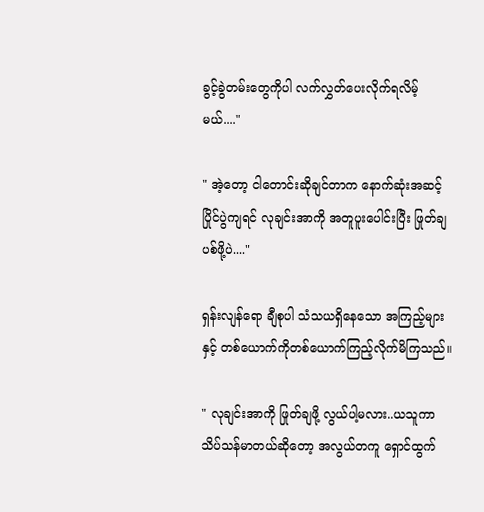ခွင့်ခွဲတမ်းတွေကိုပါ လက်လွှတ်ပေးလိုက်ရလိမ့်မယ်...."

" အဲ့တော့ ငါတောင်းဆိုချင်တာက နောက်ဆုံးအဆင့်ပြိုင်ပွဲကျရင် လုချင်းအာကို အတူပူးပေါင်းပြီး ဖြုတ်ချပစ်ဖို့ပဲ...."

ရှန်းလျန်ရော ချီစုပါ သံသယရှိနေသော အကြည့်များနှင့် တစ်ယောက်ကိုတစ်ယောက်ကြည့်လိုက်မိကြသည်။

" လုချင်းအာကို ဖြုတ်ချဖို့ လွယ်ပါ့မလား..ယသူကာသိပ်သန်မာတယ်ဆိုတော့ အလွယ်တကူ ရှောင်ထွက်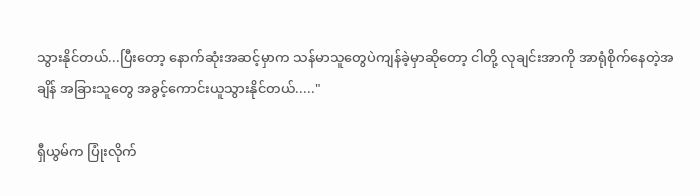သွားနိုင်တယ်...ပြီးတော့ နောက်ဆုံးအဆင့်မှာက သန်မာသူတွေပဲကျန်ခဲ့မှာဆိုတော့ ငါတို့ လုချင်းအာကို အာရုံစိုက်နေတဲ့အချိန် အခြားသူတွေ အခွင့်ကောင်းယူသွားနိုင်တယ်....."

ရှီယွမ်က ပြုံးလိုက်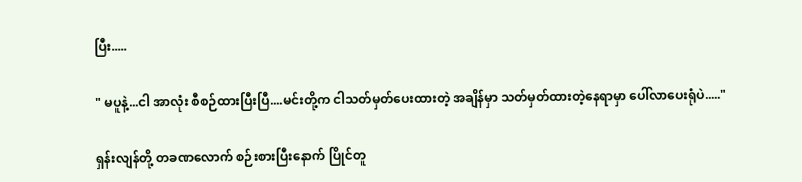ပြီး.....

" မပူနဲ့...ငါ အာလုံး စီစဉ်ထားပြီးပြီ....မင်းတို့က ငါသတ်မှတ်ပေးထားတဲ့ အချိန်မှာ သတ်မှတ်ထားတဲ့နေရာမှာ ပေါ်လာပေးရုံပဲ....."

ရှန်းလျန်တို့ တခဏလောက် စဉ်းစားပြီးနောက် ပြိုင်တူ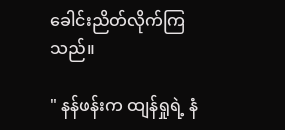ခေါင်းညိတ်လိုက်ကြသည်။

" နန်ဖန်းက ထျန်ရှုရဲ့ နံ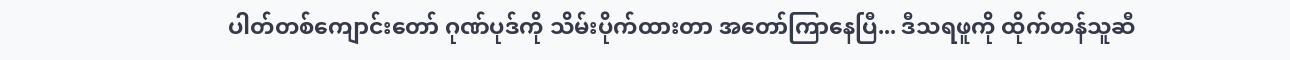ပါတ်တစ်ကျောင်းတော် ဂုဏ်ပုဒ်ကို သိမ်းပိုက်ထားတာ အတော်ကြာနေပြီ... ဒီသရဖူကို ထိုက်တန်သူဆီ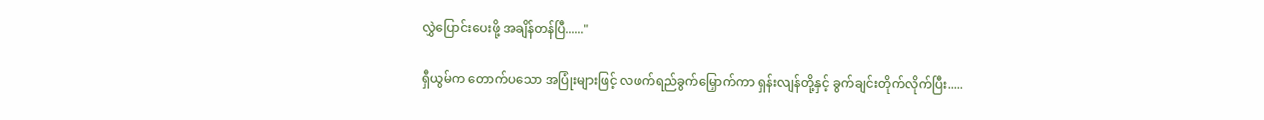လွှဲပြောင်းပေးဖို့ အချိန်တန်ပြီ......"

ရှီယွမ်က တောက်ပသော အပြုံးများဖြင့် လဖက်ရည်ခွက်မြှောက်ကာ ရှန်းလျန်တို့နှင့် ခွက်ချင်းတိုက်လိုက်ပြီး.....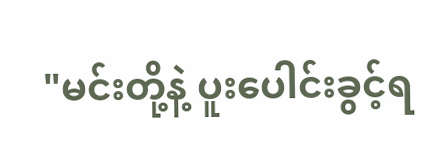"မင်းတို့နဲ့ ပူးပေါင်းခွင့်ရ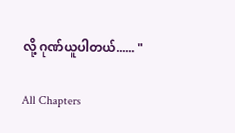လို့ ဂုဏ်ယူပါတယ်...... "

All Chapters